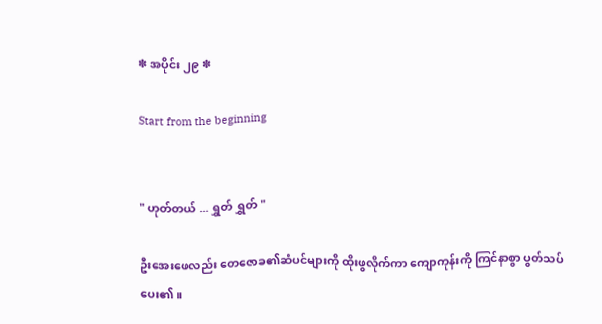✽ အပိုင်း ၂၉ ✽

Start from the beginning


" ဟုတ်တယ် ... ရွှတ် ရွှတ် "

ဦးအေးဖေလည်း တေဇောခ၏ဆံပင်များကို ထိုးဖွလိုက်ကာ ကျောကုန်းကို ကြင်နာစွာ ပွတ်သပ်ပေး၏။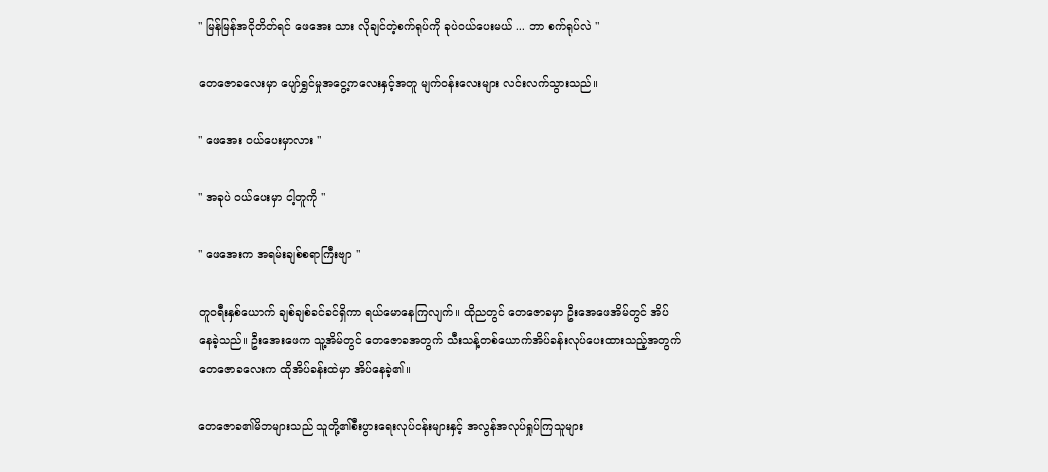" မြန်မြန်အငိုတိတ်ရင် ဖေအေး သား လိုချင်တဲ့စက်ရုပ်ကို ခုပဲဝယ်ပေးမယ် ... ဘာ စက်ရုပ်လဲ "

တေဇောခလေးမှာ ပျော်ရွှင်မှုအငွေ့ကလေးနှင့်အတူ မျက်ဝန်းလေးများ လင်းလက်သွားသည်။

" ဖေအေး ဝယ်ပေးမှာလား "

" အခုပဲ ဝယ်ပေးမှာ ငါ့တူကို "

" ဖေအေးက အရမ်းချစ်စရာကြီးဗျာ "

တူဝရီးနှစ်ယောက် ချစ်ချစ်ခင်ခင်ရှိကာ ရယ်မောနေကြလျက်။ ထိုညတွင် တေဇောခမှာ ဦးအေဖေအိမ်တွင် အိပ်နေခဲ့သည်။ ဦးအေးဖေက သူ့အိမ်တွင် တေဇောခအတွက် သီးသန့်တစ်ယောက်အိပ်ခန်းလုပ်ပေးထားသည့်အတွက် တေဇောခလေးက ထိုအိပ်ခန်းထဲမှာ အိပ်နေခဲ့၏။

တေဇောခ၏မိဘများသည် သူတို့၏စီးပွားရေးလုပ်ငန်းများနှင့် အလွန်အလုပ်ရှုပ်ကြသူများ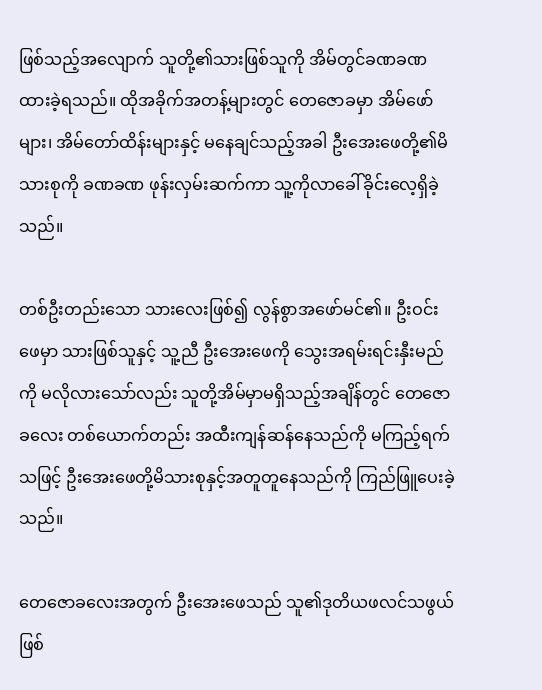ဖြစ်သည့်အလျောက် သူတို့၏သားဖြစ်သူကို အိမ်တွင်ခဏခဏထားခဲ့ရသည်။ ထိုအခိုက်အတန့်များတွင် တေဇောခမှာ အိမ်ဖော်များ၊ အိမ်တော်ထိန်းများနှင့် မနေချင်သည့်အခါ ဦးအေးဖေတို့၏မိသားစုကို ခဏခဏ ဖုန်းလှမ်းဆက်ကာ သူ့ကိုလာခေါ်ခိုင်းလေ့ရှိခဲ့သည်။

တစ်ဦးတည်းသော သားလေးဖြစ်၍ လွန်စွာအဖော်မင်၏။ ဦးဝင်းဖေမှာ သားဖြစ်သူနှင့် သူ့ညီ ဦးအေးဖေကို သွေးအရမ်းရင်းနှီးမည်ကို မလိုလားသော်လည်း သူတို့အိမ်မှာမရှိသည့်အချိန်တွင် တေဇောခလေး တစ်ယောက်တည်း အထီးကျန်ဆန်နေသည်ကို မကြည့်ရက်သဖြင့် ဦးအေးဖေတို့မိသားစုနှင့်အတူတူနေသည်ကို ကြည်ဖြူပေးခဲ့သည်။

တေဇောခလေးအတွက် ဦးအေးဖေသည် သူ၏ဒုတိယဖလင်သဖွယ်ဖြစ်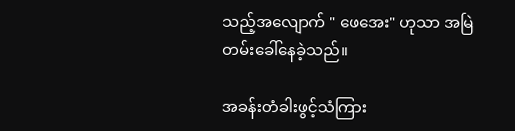သည့်အလျောက် " ဖေအေး" ဟုသာ အမြဲတမ်းခေါ်နေခဲ့သည်။

အခန်းတံခါးဖွင့်သံကြား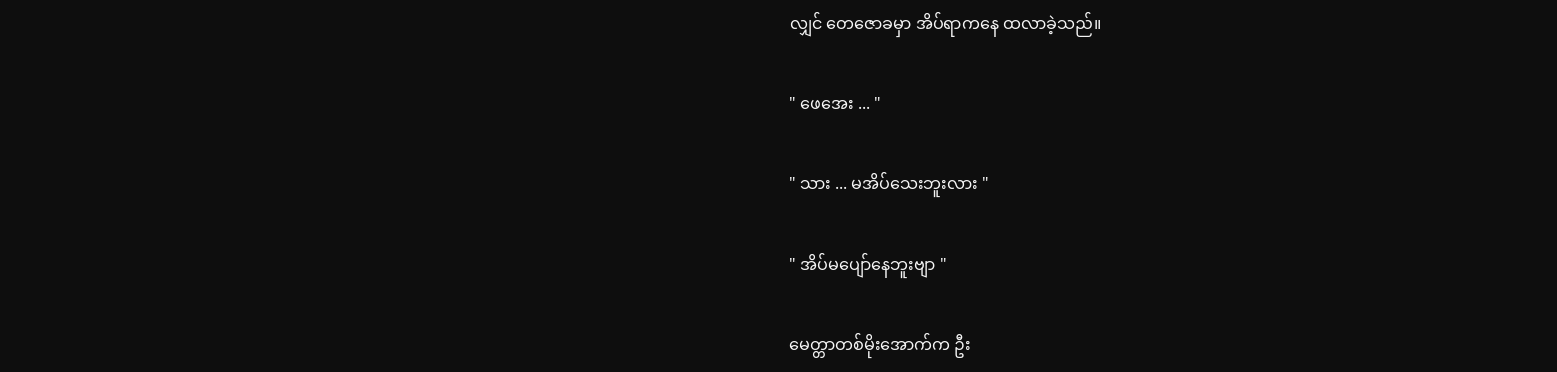လျှင် တေဇောခမှာ အိပ်ရာကနေ ထလာခဲ့သည်။

" ဖေအေး ... "

" သား ... မအိပ်သေးဘူးလား "

" အိပ်မပျော်နေဘူးဗျာ "

မေတ္တာတစ်မိုးအောက်က ဦး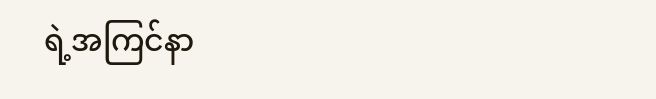ရဲ့အကြင်နာ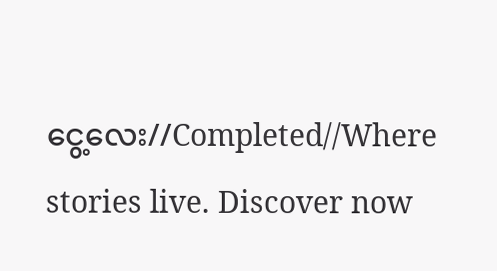ငွေ့လေး//Completed//Where stories live. Discover now